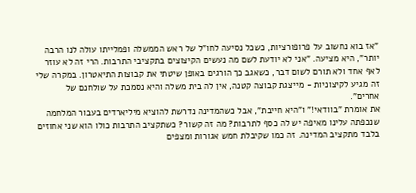"אז בוא נחשוב על פרופורציות, כשכל נסיעה לחו"ל של ראש הממשלה ופמלייתו עולה לנו הרבה יותר", היא מציעה. "אני לא יודעת לשם מה נעשים הקיצוצים בתקציבי התרבות. הרי זה לא עוזר לאף אחד ולא תורם לשום דבר, כשאגב כך הורגים באופן שיטתי את קבוצות התיאטרון. במקרה שלי זה מגיע לקיצוניות - מייצגת קבוצה קטנה, אין לה בית משלה והיא נסמכת על שולחנם של אחרים".
את אומרת "בוודאי!" ו"היא חייבת", אבל כשהמדינה נדרשת להוציא מיליארדים בעבור המלחמה שנכפתה עלינו מאיפה יש לה כסף לתרבות? מה זה קשור? כשתקציב התרבות כולו הוא שני אחוזים בלבד מתקציב המדינה. זה כמו שקיבלת חמש אגורות ומצפים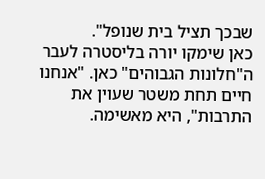שבכך תציל בית שנופל".
כאן שימקו יורה בליסטרה לעבר ה"חלונות הגבוהים" כאן. "אנחנו חיים תחת משטר שעוין את התרבות", היא מאשימה.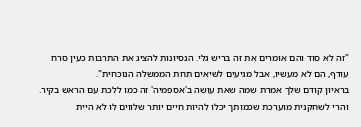"זה לא סוד והם אומרים את זה בריש גלי. הנסיונות להציג את התרבות כעין סרח עודף, הם לא מעשיו, אבל מגיעים לשיאים תחת הממשלה הנוכחית".
בראיון קודם שלך אמרת שמה שאת עושה ב'אספמיה' זה כמו ללכת עם הראש בקיר. והרי לשחקנית מוערכת שכמותך יכלו להיות חיים יותר שלווים לו לא היית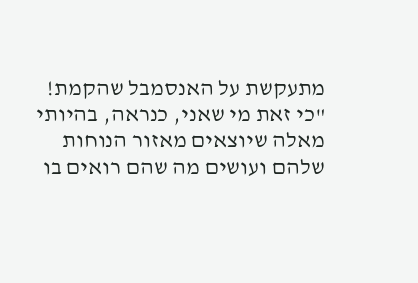מתעקשת על האנסמבל שהקמת!
"כי זאת מי שאני, כנראה, בהיותי מאלה שיוצאים מאזור הנוחות שלהם ועושים מה שהם רואים בו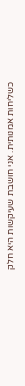כשליחות אמנותית. אני חושבת שעיקשות היא חלק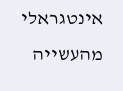אינטגראלי מהעשייה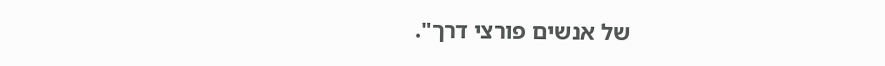של אנשים פורצי דרך".